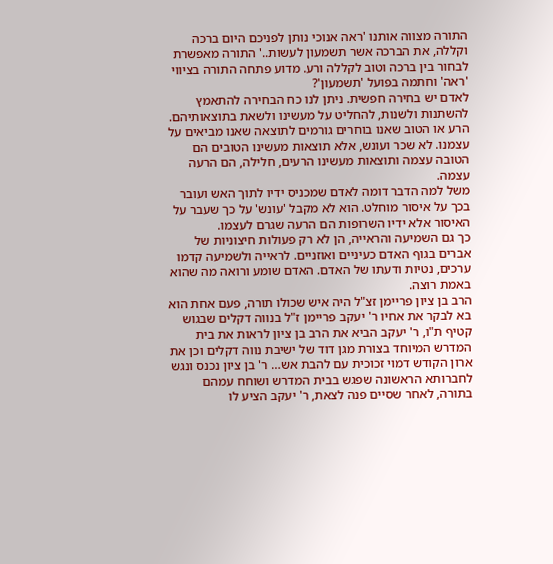התורה מצווה אותנו 'ראה אנוכי נותן לפניכם היום ברכה וקללה, את הברכה אשר תשמעון לעשות..' התורה מאפשרת לבחור בין ברכה וטוב לקללה ורע. מדוע פתחה התורה בציווי 'ראה' וחתמה בפועל 'תשמעון'?
לאדם יש בחירה חפשית. ניתן לנו כח הבחירה להתאמץ להשתנות ולשנות, להחליט על מעשינו ולשאת בתוצאותיהם. הרע או הטוב שאנו בוחרים גורמים לתוצאה שאנו מביאים על עצמנו. לא שכר ועונש, אלא תוצאות מעשינו הטובים הם הטובה עצמה ותוצאות מעשינו הרעים, חלילה, הם הרעה עצמה.
משל למה הדבר דומה לאדם שמכניס ידיו לתוך האש ועובר בכך על איסור מוחלט. הוא לא מקבל 'עונש' על כך שעבר על האיסור אלא ידיו השרופות הם הרעה שגרם לעצמו.
כך גם השמיעה והראייה, הן לא רק פעולות חיצוניות של אברים בגוף האדם כעיניים ואוזניים. לראייה ולשמיעה קדמו ערכים, נטיות ודעתו של האדם. האדם שומע ורואה מה שהוא באמת רוצה.
הרב בן ציון פריימן זצ"ל היה איש שכולו תורה, פעם אחת הוא בא לבקר את אחיו ר' יעקב פריימן ז"ל בנווה דקלים שבגוש קטיף ת"ו, ר' יעקב הביא את הרב בן ציון לראות את בית המדרש המיוחד בצורת מגן דוד של ישיבת נווה דקלים וכן את ארון הקודש דמוי זכוכית עם להבת אש… ר' בן ציון נכנס ונגש לחברותא הראשונה שפגש בבית המדרש ושוחח עמהם בתורה, לאחר שסיים פנה לצאת, ר' יעקב הציע לו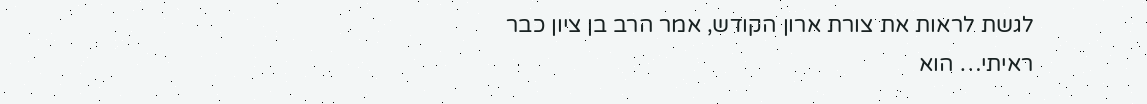לגשת לראות את צורת ארון הקודש, אמר הרב בן ציון כבר ראיתי… הוא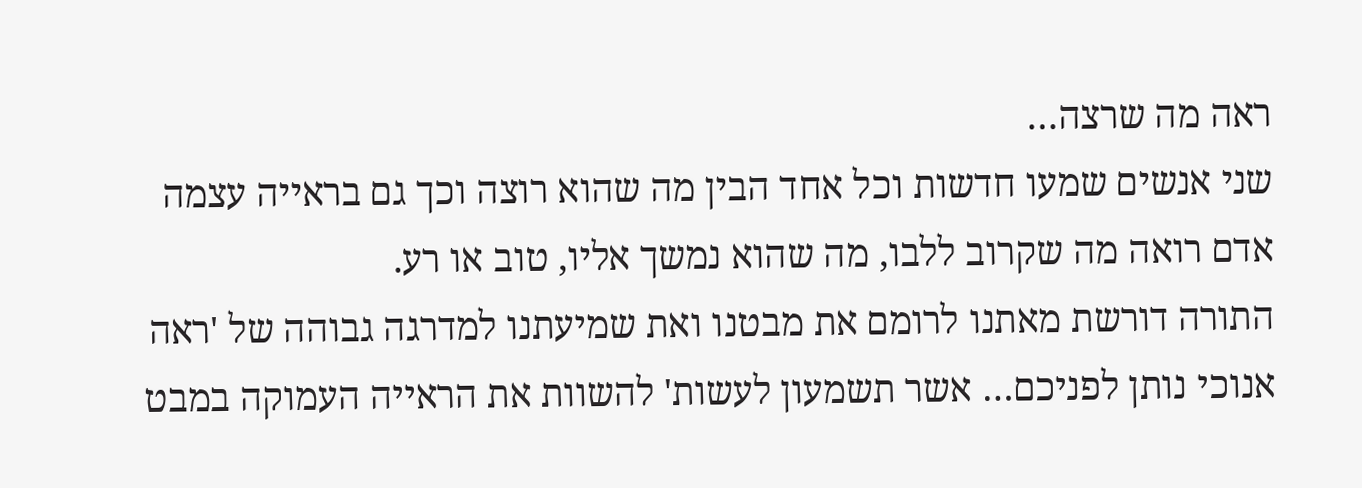ראה מה שרצה…
שני אנשים שמעו חדשות וכל אחד הבין מה שהוא רוצה וכך גם בראייה עצמה אדם רואה מה שקרוב ללבו, מה שהוא נמשך אליו, טוב או רע.
התורה דורשת מאתנו לרומם את מבטנו ואת שמיעתנו למדרגה גבוהה של 'ראה אנוכי נותן לפניכם… אשר תשמעון לעשות' להשוות את הראייה העמוקה במבט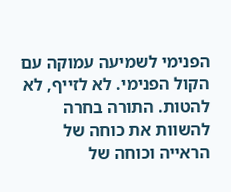הפנימי לשמיעה עמוקה עם הקול הפנימי. לא לזייף, לא להטות. התורה בחרה להשוות את כוחה של הראייה וכוחה של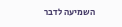השמיעה לדבר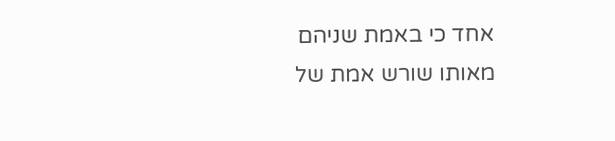אחד כי באמת שניהם מאותו שורש אמת של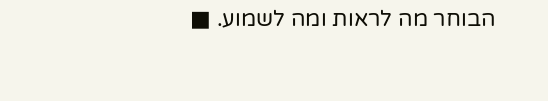הבוחר מה לראות ומה לשמוע. ■